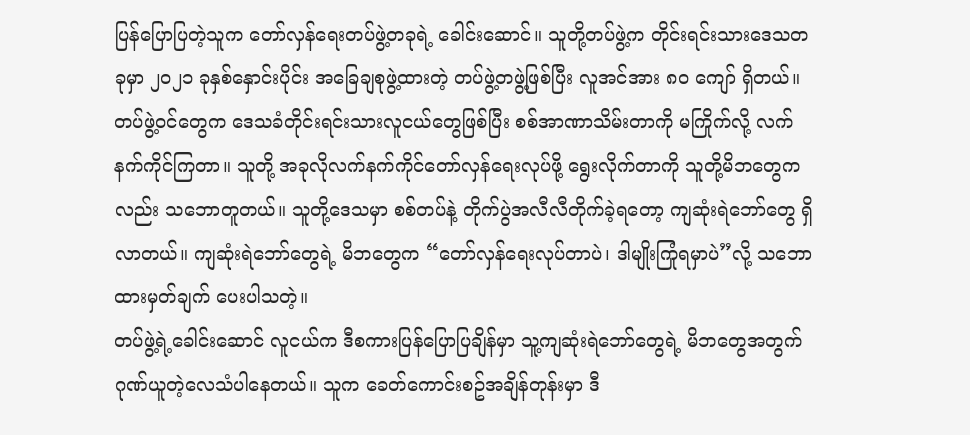ပြန်ပြောပြတဲ့သူက တော်လှန်ရေးတပ်ဖွဲ့တခုရဲ့ ခေါင်းဆောင်။ သူတို့တပ်ဖွဲ့က တိုင်းရင်းသားဒေသတခုမှာ ၂၀၂၁ ခုနှစ်နှောင်းပိုင်း အခြေချစုဖွဲ့ထားတဲ့ တပ်ဖွဲ့တဖွဲ့ဖြစ်ပြီး လူအင်အား ၈၀ ကျော် ရှိတယ်။ တပ်ဖွဲ့ဝင်တွေက ဒေသခံတိုင်းရင်းသားလူငယ်တွေဖြစ်ပြီး စစ်အာဏာသိမ်းတာကို မကြိုက်လို့ လက်နက်ကိုင်ကြတာ။ သူတို့ အခုလိုလက်နက်ကိုင်တော်လှန်ရေးလုပ်ဖို့ ရွေးလိုက်တာကို သူတို့မိဘတွေကလည်း သဘောတူတယ်။ သူတို့ဒေသမှာ စစ်တပ်နဲ့ တိုက်ပွဲအလီလီတိုက်ခဲ့ရတော့ ကျဆုံးရဲဘော်တွေ ရှိလာတယ်။ ကျဆုံးရဲဘော်တွေရဲ့ မိဘတွေက “တော်လှန်ရေးလုပ်တာပဲ၊ ဒါမျိုးကြုံရမှာပဲ”လို့ သဘောထားမှတ်ချက် ပေးပါသတဲ့။
တပ်ဖွဲ့ရဲ့ခေါင်းဆောင် လူငယ်က ဒီစကားပြန်ပြောပြချိန်မှာ သူ့ကျဆုံးရဲဘော်တွေရဲ့ မိဘတွေအတွက် ဂုဏ်ယူတဲ့လေသံပါနေတယ်။ သူက ခေတ်ကောင်းစဥ်အချိန်တုန်းမှာ ဒီ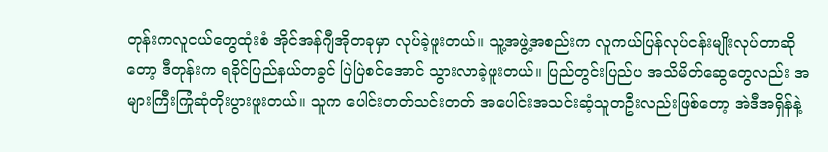တုန်းကလူငယ်တွေထုံးစံ အိုင်အန်ဂျီအိုတခုမှာ လုပ်ခဲ့ဖူးတယ်။ သူ့အဖွဲ့အစည်းက လူကယ်ပြန်လုပ်ငန်းမျိုးလုပ်တာဆိုတော့ ဒီတုန်းက ရခိုင်ပြည်နယ်တခွင် ပြဲပြဲစင်အောင် သွားလာခဲ့ဖူးတယ်။ ပြည်တွင်းပြည်ပ အသိမိတ်ဆွေတွေလည်း အများကြီးကြုံဆုံတိုးပွားဖူးတယ်။ သူက ပေါင်းတတ်သင်းတတ် အပေါင်းအသင်းဆံ့သူတဦးလည်းဖြစ်တော့ အဲဒီအရှိန်နဲ့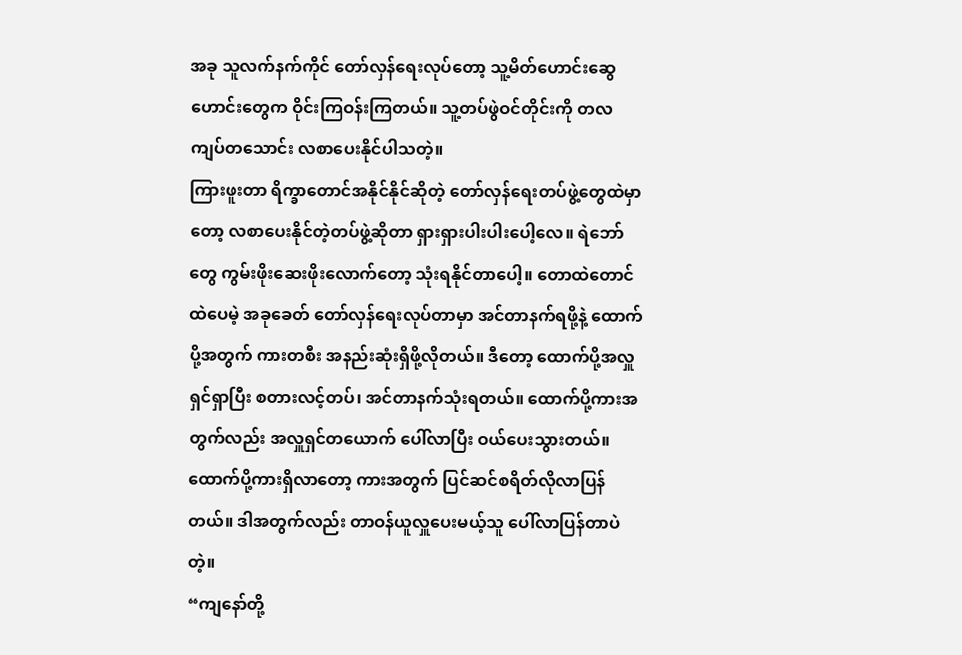အခု သူလက်နက်ကိုင် တော်လှန်ရေးလုပ်တော့ သူ့မိတ်ဟောင်းဆွေဟောင်းတွေက ဝိုင်းကြဝန်းကြတယ်။ သူ့တပ်ဖွဲဝင်တိုင်းကို တလကျပ်တသောင်း လစာပေးနိုင်ပါသတဲ့။
ကြားဖူးတာ ရိက္ခာတောင်အနိုင်နိုင်ဆိုတဲ့ တော်လှန်ရေးတပ်ဖွဲ့တွေထဲမှာတော့ လစာပေးနိုင်တဲ့တပ်ဖွဲ့ဆိုတာ ရှားရှားပါးပါးပေါ့လေ။ ရဲဘော်တွေ ကွမ်းဖိုးဆေးဖိုးလောက်တော့ သုံးရနိုင်တာပေါ့။ တောထဲတောင်ထဲပေမဲ့ အခုခေတ် တော်လှန်ရေးလုပ်တာမှာ အင်တာနက်ရဖို့နဲ့ ထောက်ပို့အတွက် ကားတစီး အနည်းဆုံးရှိဖို့လိုတယ်။ ဒီတော့ ထောက်ပို့အလှူရှင်ရှာပြီး စတားလင့်တပ်၊ အင်တာနက်သုံးရတယ်။ ထောက်ပို့ကားအတွက်လည်း အလှူရှင်တယောက် ပေါ်လာပြီး ဝယ်ပေးသွားတယ်။ ထောက်ပို့ကားရှိလာတော့ ကားအတွက် ပြင်ဆင်စရိတ်လိုလာပြန်တယ်။ ဒါအတွက်လည်း တာဝန်ယူလှူပေးမယ့်သူ ပေါ်လာပြန်တာပဲတဲ့။
“ကျနော်တို့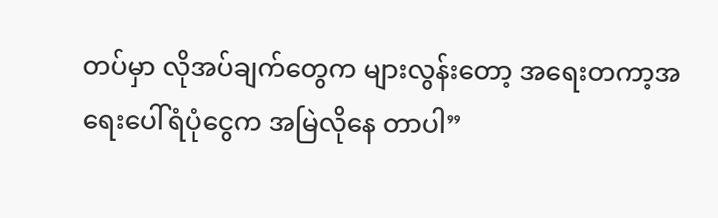တပ်မှာ လိုအပ်ချက်တွေက များလွန်းတော့ အရေးတကာ့အရေးပေါ်ရံပုံငွေက အမြဲလိုနေ တာပါ”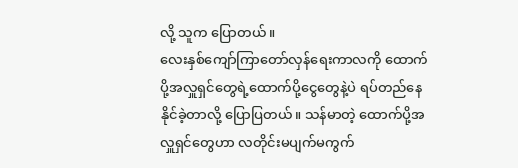လို့ သူက ပြောတယ်။
လေးနှစ်ကျော်ကြာတော်လှန်ရေးကာလကို ထောက်ပို့အလှူရှင်တွေရဲ့ထောက်ပို့ငွေတွေနဲ့ပဲ ရပ်တည်နေနိုင်ခဲ့တာလို့ ပြောပြတယ်။ သန်မာတဲ့ ထောက်ပို့အလှူရှင်တွေဟာ လတိုင်းမပျက်မကွက်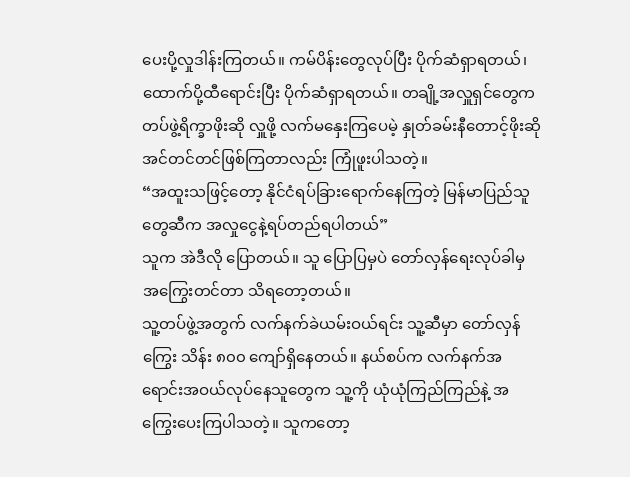ပေးပို့လှုဒါန်းကြတယ်။ ကမ်ပိန်းတွေလုပ်ပြီး ပိုက်ဆံရှာရတယ်၊ ထောက်ပို့ထီရောင်းပြီး ပိုက်ဆံရှာရတယ်။ တချို့အလှူရှင်တွေက တပ်ဖွဲ့ရိက္ခာဖိုးဆို လှူဖို့ လက်မနှေးကြပေမဲ့ နှုတ်ခမ်းနီတောင့်ဖိုးဆို အင်တင်တင်ဖြစ်ကြတာလည်း ကြုံဖူးပါသတဲ့။
“အထူးသဖြင့်တော့ နိုင်ငံရပ်ခြားရောက်နေကြတဲ့ မြန်မာပြည်သူတွေဆီက အလှုငွေနဲ့ရပ်တည်ရပါတယ်”
သူက အဲဒီလို ပြောတယ်။ သူ ပြောပြမှပဲ တော်လှန်ရေးလုပ်ခါမှ အကြွေးတင်တာ သိရတော့တယ်။
သူ့တပ်ဖွဲ့အတွက် လက်နက်ခဲယမ်းဝယ်ရင်း သူ့ဆီမှာ တော်လှန်ကြွေး သိန်း ၈၀၀ ကျော်ရှိနေတယ်။ နယ်စပ်က လက်နက်အရောင်းအဝယ်လုပ်နေသူတွေက သူ့ကို ယုံယုံကြည်ကြည်နဲ့ အကြွေးပေးကြပါသတဲ့။ သူကတော့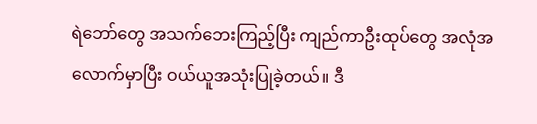ရဲဘော်တွေ အသက်ဘေးကြည့်ပြီး ကျည်ကာဦးထုပ်တွေ အလုံအလောက်မှာပြီး ဝယ်ယူအသုံးပြုခဲ့တယ်။ ဒီ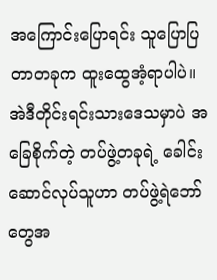အကြောင်းပြောရင်း သူပြောပြတာတခုက ထူးထွေအံ့ရာပါပဲ။ အဲဒီတိုင်းရင်းသားဒေသမှာပဲ အခြေစိုက်တဲ့ တပ်ဖွဲ့တခုရဲ့ ခေါင်းဆောင်လုပ်သူဟာ တပ်ဖွဲ့ရဲဘော်တွေအ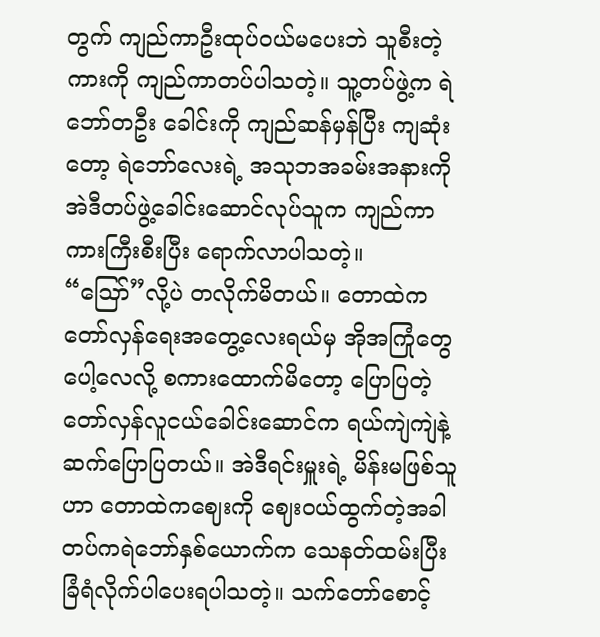တွက် ကျည်ကာဦးထုပ်ဝယ်မပေးဘဲ သူစီးတဲ့ကားကို ကျည်ကာတပ်ပါသတဲ့။ သူ့တပ်ဖွဲ့က ရဲဘော်တဦး ခေါင်းကို ကျည်ဆန်မှန်ပြီး ကျဆုံးတော့ ရဲဘော်လေးရဲ့ အသုဘအခမ်းအနားကို အဲဒီတပ်ဖွဲ့ခေါင်းဆောင်လုပ်သူက ကျည်ကာကားကြီးစီးပြီး ရောက်လာပါသတဲ့။
“ဪ”လို့ပဲ တလိုက်မိတယ်။ တောထဲက တော်လှန်ရေးအတွေ့လေးရယ်မှ အိုအကြုံတွေပေါ့လေလို့ စကားထောက်မိတော့ ပြောပြတဲ့ တော်လှန်လူငယ်ခေါင်းဆောင်က ရယ်ကျဲကျဲနဲ့ ဆက်ပြောပြတယ်။ အဲဒီရင်းမှူးရဲ့ မိန်းမဖြစ်သူဟာ တောထဲကဈေးကို ဈေးဝယ်ထွက်တဲ့အခါ တပ်ကရဲဘော်နှစ်ယောက်က သေနတ်ထမ်းပြီး ခြံရံလိုက်ပါပေးရပါသတဲ့။ သက်တော်စောင့်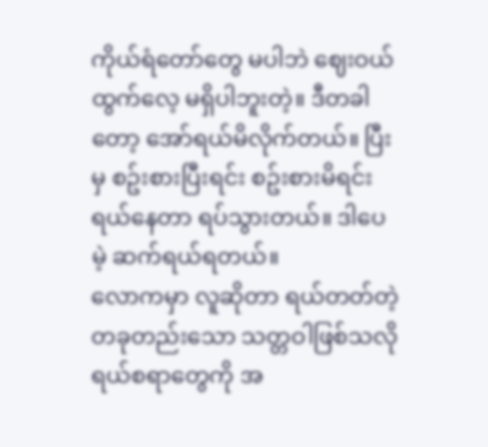ကိုယ်ရံတော်တွေ မပါဘဲ ဈေးဝယ်ထွက်လေ့ မရှိပါဘူးတဲ့။ ဒီတခါတော့ အော်ရယ်မိလိုက်တယ်။ ပြီးမှ စဥ်းစားပြီးရင်း စဥ်းစားမိရင်း ရယ်နေတာ ရပ်သွားတယ်။ ဒါပေမဲ့ ဆက်ရယ်ရတယ်။
လောကမှာ လူဆိုတာ ရယ်တတ်တဲ့ တခုတည်းသော သတ္တဝါဖြစ်သလို ရယ်စရာတွေကို အ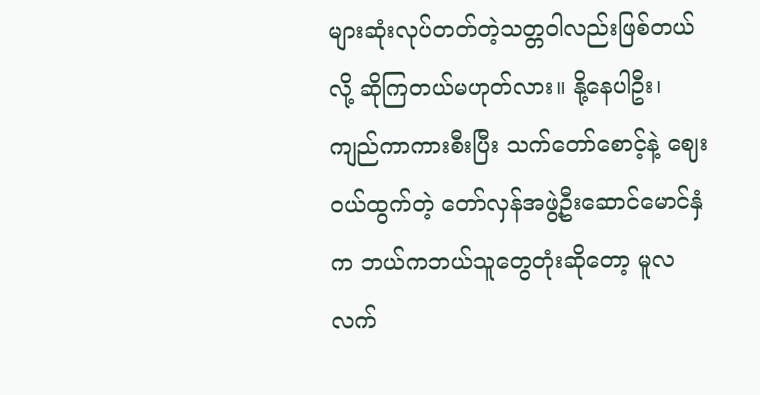များဆုံးလုပ်တတ်တဲ့သတ္တဝါလည်းဖြစ်တယ်လို့ ဆိုကြတယ်မဟုတ်လား။ နို့နေပါဦး၊ ကျည်ကာကားစီးပြီး သက်တော်စောင့်နဲ့ ဈေးဝယ်ထွက်တဲ့ တော်လှန်အဖွဲ့ဦးဆောင်မောင်နှံက ဘယ်ကဘယ်သူတွေတုံးဆိုတော့ မူလလက်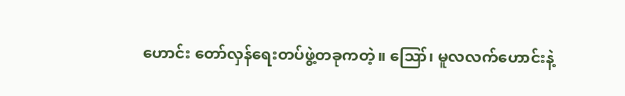ဟောင်း တော်လှန်ရေးတပ်ဖွဲ့တခုကတဲ့။ ဪ၊ မူလလက်ဟောင်းနဲ့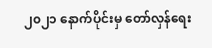၂၀၂၁ နောက်ပိုင်းမှ တော်လှန်ရေး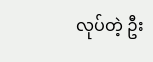လုပ်တဲ့ ဦး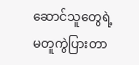ဆောင်သူတွေရဲ့ မတူကွဲပြားတာ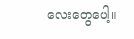လေးတွေပေါ့။